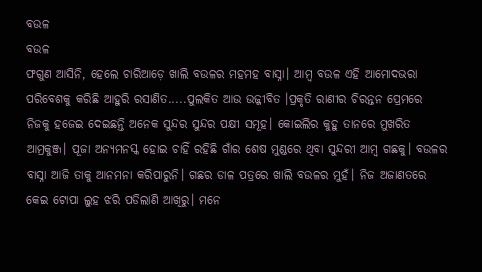ବଉଳ
ବଉଳ
ଫଗୁଣ ଆସିନି, ହେଲେ ଚାରିଆଡ଼େ ଖାଲି ବଉଳର ମହମହ ବାସ୍ନା। ଆମ୍ବ ବଉଳ ଏହି ଆମୋଦଭରା ପରିବେଶକୁ କରିଛି ଆହୁରି ରସାଣିତ.....ପୁଲକିତ ଆଉ ଉଜ୍ଜୀବିତ ।ପ୍ରକୃତି ରାଣୀର ଚିରନ୍ତନ ପ୍ରେମରେ ନିଜକୁ ହଜେଇ ଦେଇଛନ୍ତି ଅନେକ ସୁନ୍ଦର ସୁନ୍ଦର ପକ୍ଷୀ ସମୂହ। କୋଇଲିର କୁହୁ ତାନରେ ମୁଖରିତ ଆମ୍ରକୁଞ୍ଜ। ପୂଜା ଅନ୍ୟମନସ୍କ ହୋଇ ଚାହିଁ ରହିଛି ଗାଁର ଶେଷ ମୁଣ୍ଡରେ ଥିବା ସୁନ୍ଦରୀ ଆମ୍ବ ଗଛକୁ। ବଉଳର ବାସ୍ନା ଆଜି ତାକୁ ଆନମନା କରିପାରୁନି। ଗଛର ଡାଳ ପତ୍ରରେ ଖାଲି ବଉଳର ମୁହଁ। ନିଜ ଅଜାଣତରେ କେଇ ଟୋପା ଲୁହ ଝରି ପଡିଲାଣି ଆଖିରୁ। ମନେ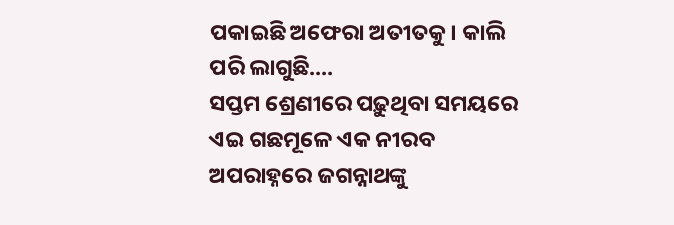ପକାଇଛି ଅଫେରା ଅତୀତକୁ। କାଲି ପରି ଲାଗୁଛି....
ସପ୍ତମ ଶ୍ରେଣୀରେ ପଢ଼ୁଥିବା ସମୟରେ ଏଇ ଗଛମୂଳେ ଏକ ନୀରବ ଅପରାହ୍ନରେ ଜଗନ୍ନାଥଙ୍କୁ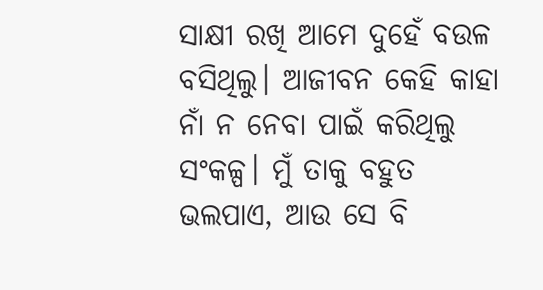ସାକ୍ଷୀ ରଖି ଆମେ ଦୁହେଁ ବଉଳ ବସିଥିଲୁ। ଆଜୀବନ କେହି କାହା ନାଁ ନ ନେବା ପାଇଁ କରିଥିଲୁ ସଂକଳ୍ପ। ମୁଁ ତାକୁ ବହୁତ ଭଲପାଏ, ଆଉ ସେ ବି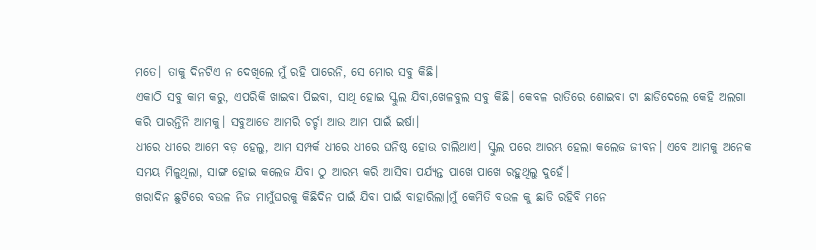ମତେ। ତାକୁ ଦିନଟିଏ ନ ଦେଖିଲେ ମୁଁ ରହି ପାରେନି, ସେ ମୋର ସବୁ କିଛି।
ଏକାଠି ସବୁ କାମ କରୁ, ଏପରିକି ଖାଇବା ପିଇବା, ସାଥି ହୋଇ ସ୍କୁଲ ଯିବା,ଖେଳବୁଲ ସବୁ କିଛି। କେବଳ ରାତିରେ ଶୋଇବା ଟା ଛାଡିଦେଲେ କେହି ଅଲଗା କରି ପାରନ୍ତିନି ଆମକୁ। ସବୁଆଡେ ଆମରି ଚର୍ଚ୍ଚା ଆଉ ଆମ ପାଇଁ ଇର୍ଷା।
ଧୀରେ ଧୀରେ ଆମେ ବଡ଼ ହେଲୁ, ଆମ ସମ୍ପର୍କ ଧୀରେ ଧୀରେ ଘନିଷ୍ଠ ହୋଉ ଚାଲିଥାଏ। ସ୍କୁଲ ପରେ ଆରମ୍ଭ ହେଲା କଲେଜ ଜୀବନ। ଏବେ ଆମକୁ ଅନେକ ସମୟ ମିଳୁଥିଲା, ସାଙ୍ଗ ହୋଇ କଲେଜ ଯିବା ଠୁ ଆରମ୍ଭ କରି ଆସିବା ପର୍ଯ୍ୟନ୍ତ ପାଖେ ପାଖେ ରହୁଥିଲୁ ଦୁହେଁ।
ଖରାଦିନ ଛୁଟିରେ ବଉଳ ନିଜ ମାମୁଁଘରକୁ କିଛିଦିନ ପାଇଁ ଯିବା ପାଇଁ ବାହାରିଲା।ମୁଁ କେମିତି ବଉଳ କୁ ଛାଡି ରହିବି ମନେ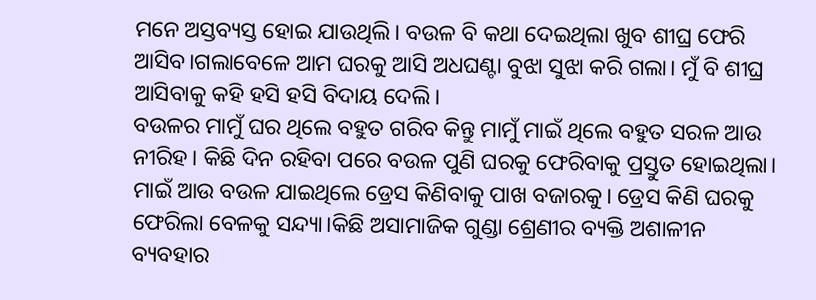ମନେ ଅସ୍ତବ୍ୟସ୍ତ ହୋଇ ଯାଉଥିଲି। ବଉଳ ବି କଥା ଦେଇଥିଲା ଖୁବ ଶୀଘ୍ର ଫେରି ଆସିବ।ଗଲାବେଳେ ଆମ ଘରକୁ ଆସି ଅଧଘଣ୍ଟା ବୁଝା ସୁଝା କରି ଗଲା। ମୁଁ ବି ଶୀଘ୍ର ଆସିବାକୁ କହି ହସି ହସି ବିଦାୟ ଦେଲି।
ବଉଳର ମାମୁଁ ଘର ଥିଲେ ବହୁତ ଗରିବ କିନ୍ତୁ ମାମୁଁ ମାଇଁ ଥିଲେ ବହୁତ ସରଳ ଆଉ ନୀରିହ। କିଛି ଦିନ ରହିବା ପରେ ବଉଳ ପୁଣି ଘରକୁ ଫେରିବାକୁ ପ୍ରସ୍ତୁତ ହୋଇଥିଲା। ମାଇଁ ଆଉ ବଉଳ ଯାଇଥିଲେ ଡ୍ରେସ କିଣିବାକୁ ପାଖ ବଜାରକୁ। ଡ୍ରେସ କିଣି ଘରକୁ ଫେରିଲା ବେଳକୁ ସନ୍ଦ୍ୟା।କିଛି ଅସାମାଜିକ ଗୁଣ୍ଡା ଶ୍ରେଣୀର ବ୍ୟକ୍ତି ଅଶାଳୀନ ବ୍ୟବହାର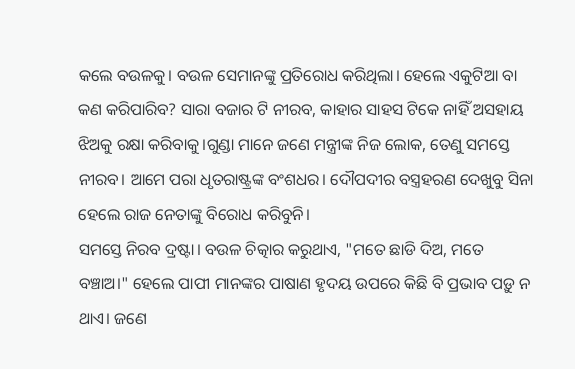କଲେ ବଉଳକୁ। ବଉଳ ସେମାନଙ୍କୁ ପ୍ରତିରୋଧ କରିଥିଲା। ହେଲେ ଏକୁଟିଆ ବା କଣ କରିପାରିବ? ସାରା ବଜାର ଟି ନୀରବ, କାହାର ସାହସ ଟିକେ ନାହିଁ ଅସହାୟ ଝିଅକୁ ରକ୍ଷା କରିବାକୁ।ଗୁଣ୍ଡା ମାନେ ଜଣେ ମନ୍ତ୍ରୀଙ୍କ ନିଜ ଲୋକ, ତେଣୁ ସମସ୍ତେ ନୀରବ। ଆମେ ପରା ଧୃତରାଷ୍ଟ୍ରଙ୍କ ବଂଶଧର। ଦୌପଦୀର ବସ୍ତ୍ରହରଣ ଦେଖୁବୁ ସିନା ହେଲେ ରାଜ ନେତାଙ୍କୁ ବିରୋଧ କରିବୁନି।
ସମସ୍ତେ ନିରବ ଦ୍ରଷ୍ଟା। ବଉଳ ଚିତ୍କାର କରୁଥାଏ, "ମତେ ଛାଡି ଦିଅ, ମତେ ବଞ୍ଚାଅ।" ହେଲେ ପାପୀ ମାନଙ୍କର ପାଷାଣ ହୃଦୟ ଉପରେ କିଛି ବି ପ୍ରଭାବ ପଡ଼ୁ ନ ଥାଏ। ଜଣେ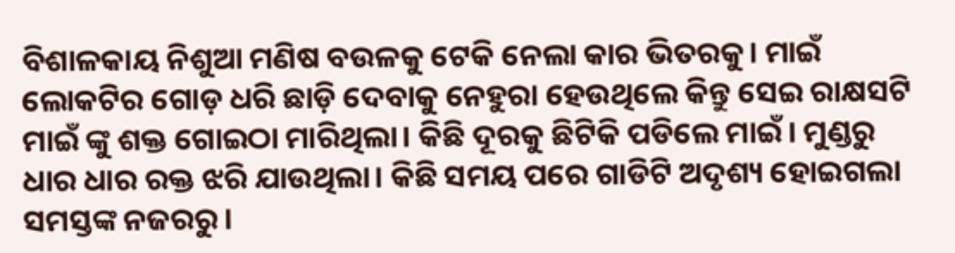ବିଶାଳକାୟ ନିଶୁଆ ମଣିଷ ବଉଳକୁ ଟେକି ନେଲା କାର ଭିତରକୁ। ମାଇଁ ଲୋକଟିର ଗୋଡ଼ ଧରି ଛାଡ଼ି ଦେବାକୁ ନେହୁରା ହେଉଥିଲେ କିନ୍ତୁ ସେଇ ରାକ୍ଷସଟି ମାଇଁ ଙ୍କୁ ଶକ୍ତ ଗୋଇଠା ମାରିଥିଲା। କିଛି ଦୂରକୁ ଛିଟିକି ପଡିଲେ ମାଇଁ। ମୁଣ୍ଡରୁ ଧାର ଧାର ରକ୍ତ ଝରି ଯାଉଥିଲା। କିଛି ସମୟ ପରେ ଗାଡିଟି ଅଦୃଶ୍ୟ ହୋଇଗଲା ସମସ୍ତଙ୍କ ନଜରରୁ।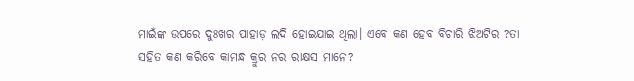ମାଇଁଙ୍କ ଉପରେ ଦୁଃଖର ପାହାଡ଼ ଲଦି ହୋଇଯାଇ ଥିଲା। ଏବେ କଣ ହେବ ବିଚାରି ଝିଅଟିର ?ତା ସହିତ କଣ କରିବେ କାମନ୍ଧ କ୍ରୁର ନର ରାକ୍ଷସ ମାନେ?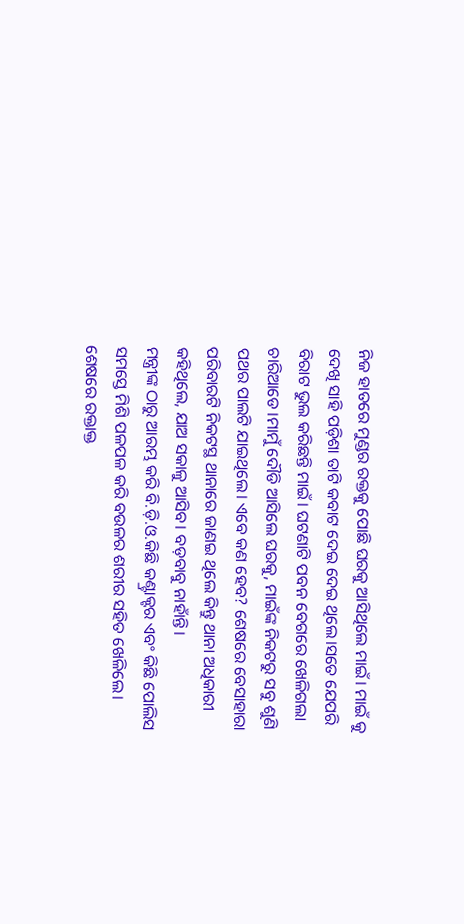ନିଜ ହାତରେ ମୁଣ୍ଡର ରକ୍ତକୁ ପୋଛି ଘରକୁ ଆସିଥିଲେ ମାଇଁ। ମାଇଁ କୁ ଦେଖି ସାହି ପଡ଼ିଶା ତାଟି କବାଟ ଦେଇ ଦେଇ ଥିଲେ।ସତେ ଯେପରି ବିରାଟ ଭୁଲ କରିଛନ୍ତି ମାଇଁ। ଘଟଣାଟି ପବନ ବେଗରେ ଖେଳିଗଲା ଚାରିଆଡେ।ମାମୁଁ ଦୌଡି ଆସିଲେ ଘରକୁ, ମାଇଁଙ୍କ ନିକଟରୁ ସବୁ ଶୁଣି ପଥର ପାଲଟି ଯାଇଥିଲେ। ଏବେ କଣ ହେବ? ଶେଷରେ ବେସାହାରା ପରିବାରଟି ନିକଟସ୍ଥ ଥାନାରେ ଜାଣଇ ଥିଲେ କିନ୍ତୁ ଥାନା ଅଧିକାରୀ କହିଥିଲେ, ଯାଅ ସକାଳୁ ଆସିବ। ବଡ଼ବାବୁ ନାହାଁନ୍ତି।
ମନ୍ତ୍ରୀଙ୍କ ଠାରୁ ଆରମ୍ଭ କରି ବି.ଡ଼ି.ଓ.କିଛି କଣ୍ଟ୍ରାକ୍ଟର ଏବଂ କିଛି ପୋଲିସ ସମସ୍ତେ ମିଶି ପଳପଳ କରି ବଉଳର ଶରୀର ସହିତ ଖେଳିଲେ। ଶେଷରେ ରକ୍ତାକ୍ତ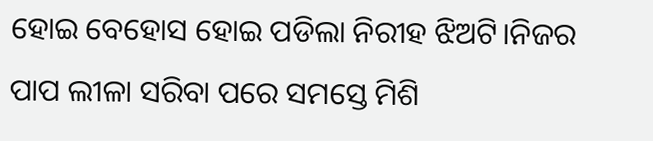ହୋଇ ବେହୋସ ହୋଇ ପଡିଲା ନିରୀହ ଝିଅଟି।ନିଜର ପାପ ଲୀଳା ସରିବା ପରେ ସମସ୍ତେ ମିଶି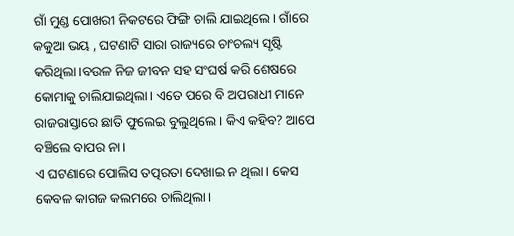ଗାଁ ମୁଣ୍ଡ ପୋଖରୀ ନିକଟରେ ଫିଙ୍ଗି ଚାଲି ଯାଇଥିଲେ। ଗାଁରେ କକୁଆ ଭୟ , ଘଟଣାଟି ସାରା ରାଜ୍ୟରେ ଚାଂଚଲ୍ୟ ସୃଷ୍ଟି କରିଥିଲା।ବଉଳ ନିଜ ଜୀବନ ସହ ସଂଘର୍ଷ କରି ଶେଷରେ କୋମାକୁ ଚାଲିଯାଇଥିଲା। ଏତେ ପରେ ବି ଅପରାଧୀ ମାନେ ରାଜରାସ୍ତାରେ ଛାତି ଫୁଲେଇ ବୁଲୁଥିଲେ। କିଏ କହିବ? ଆପେ ବଞ୍ଚିଲେ ବାପର ନା।
ଏ ଘଟଣାରେ ପୋଲିସ ତତ୍ପରତା ଦେଖାଇ ନ ଥିଲା। କେସ କେବଳ କାଗଜ କଲମରେ ଚାଲିଥିଲା।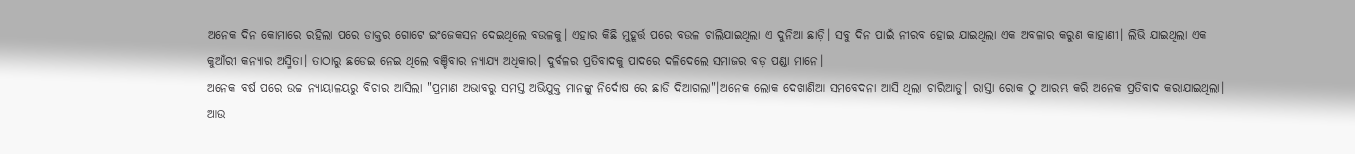ଅନେକ ଦିନ କୋମାରେ ରହିଲା ପରେ ଡାକ୍ତର ଗୋଟେ ଇଂଜେକସନ ଦେଇଥିଲେ ବଉଳକୁ। ଏହାର କିଛି ମୁହୂର୍ତ୍ତ ପରେ ବଉଳ ଚାଲିଯାଇଥିଲା ଏ ଦୁନିଆ ଛାଡ଼ି। ସବୁ ଦିନ ପାଇଁ ନୀରବ ହୋଇ ଯାଇଥିଲା ଏକ ଅବଳାର କରୁଣ କାହାଣୀ। ଲିଭି ଯାଇଥିଲା ଏକ କୁଆଁରୀ କନ୍ୟାର ଅସ୍ମିତା। ତାଠାରୁ ଛଡେଇ ନେଇ ଥିଲେ ବଞ୍ଚିବାର ନ୍ୟାଯ୍ୟ ଅଧିକାର। ଦୁର୍ବଳର ପ୍ରତିବାଦକୁ ପାଦରେ ଦଳିଦେଲେ ସମାଜର ବଡ଼ ପଣ୍ଡା ମାନେ।
ଅନେକ ବର୍ଷ ପରେ ଉଚ୍ଚ ନ୍ୟାୟାଳୟରୁ ବିଚାର ଆସିଲା "ପ୍ରମାଣ ଅଭାବରୁ ସମସ୍ତ ଅଭିଯୁକ୍ତ ମାନଙ୍କୁ ନିର୍ଦୋଷ ରେ ଛାଡି ଦିଆଗଲା"।ଅନେକ ଲୋକ ଦେଖାଣିଆ ସମବେଦନା ଆସି ଥିଲା ଚାରିଆଡୁ। ରାସ୍ତା ରୋକ ଠୁ ଆରମ୍ଭ କରି ଅନେକ ପ୍ରତିବାଦ କରାଯାଇଥିଲା। ଆଉ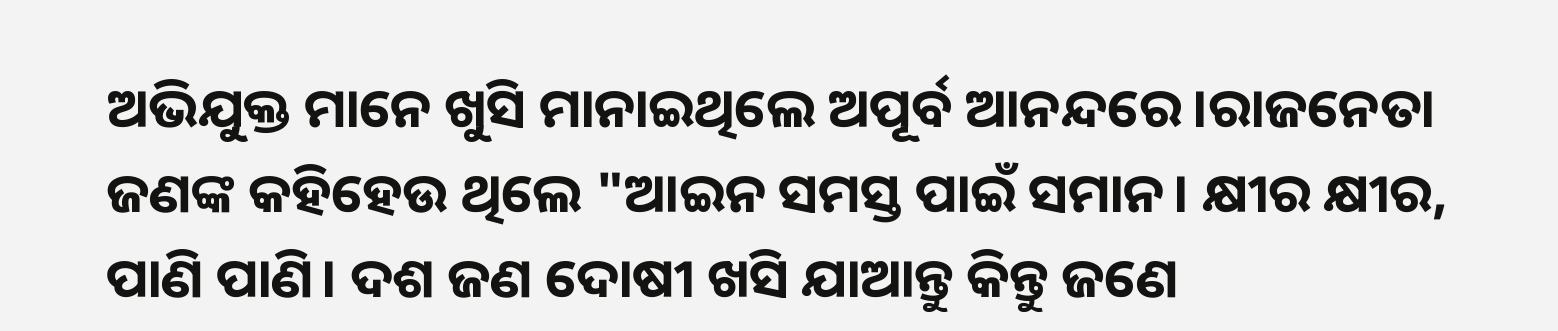ଅଭିଯୁକ୍ତ ମାନେ ଖୁସି ମାନାଇଥିଲେ ଅପୂର୍ବ ଆନନ୍ଦରେ।ରାଜନେତା ଜଣଙ୍କ କହିହେଉ ଥିଲେ "ଆଇନ ସମସ୍ତ ପାଇଁ ସମାନ। କ୍ଷୀର କ୍ଷୀର, ପାଣି ପାଣି। ଦଶ ଜଣ ଦୋଷୀ ଖସି ଯାଆନ୍ତୁ କିନ୍ତୁ ଜଣେ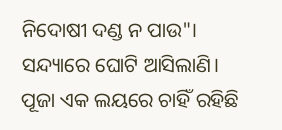ନିଦୋଷୀ ଦଣ୍ଡ ନ ପାଉ"।
ସନ୍ଦ୍ୟାରେ ଘୋଟି ଆସିଲାଣି। ପୂଜା ଏକ ଲୟରେ ଚାହିଁ ରହିଛି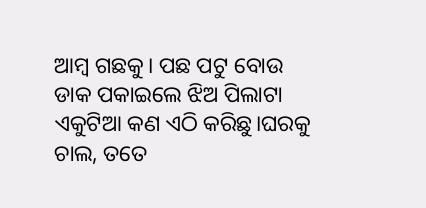ଆମ୍ବ ଗଛକୁ। ପଛ ପଟୁ ବୋଉ ଡାକ ପକାଇଲେ ଝିଅ ପିଲାଟା ଏକୁଟିଆ କଣ ଏଠି କରିଛୁ।ଘରକୁ ଚାଲ, ତତେ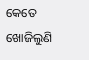କେତେ ଖୋଜିଲୁଣି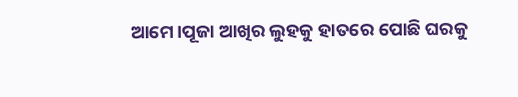ଆମେ।ପୂଜା ଆଖିର ଲୁହକୁ ହାତରେ ପୋଛି ଘରକୁ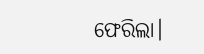ଫେରିଲା।